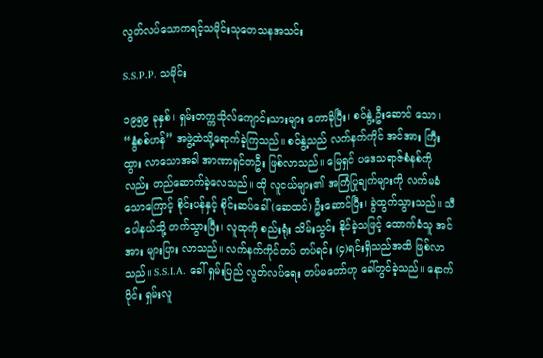လွတ်လပ်သောကရင့်သမိုင်းသုတေသနအသင်း

S.S.P.P. သမိုင်း

၁၉၅၉ ခုနှစ်၊ ရှမ်းတက္ကသိုလ်ကျောင်းသားများ တောခိုပြီး၊ စဝ်နွဲ့ ဦးဆောင် သော၊ “နွံစစ်ဟန်” အဖွဲ့ထဲသို့ရောက်ခဲ့ကြသည်။ စဝ်နွဲ့သည် လက်နက်ကိုင် အင်အား ကြီးထွား လာသောအခါ အာဏာရှင်တဦး ဖြစ်လာသည်။ မြေရှင် ပဒေသရာဇ်စံနစ်ကိုလည်း တည်ဆောက်ခဲ့လေသည်။ ထို လူငယ်များ၏ အကြံပြုချက်များကို လက်မခံသောကြောင့် စိုင်းပန်နှင့် စိုင်းဆပ်ခေါ် (ဆေထင်) ဦးဆောင်ပြီး၊ ခွဲထွက်သွားသည်။ သီပေါနယ်သို့ တက်သွားပြီး၊ လူထုကို စည်းရုံး သိမ်းသွင်း နိုင်ခဲ့သဖြင့် ထောက်ခံသူ အင်အား များပြား လာသည်။ လက်နက်ကိုင်တပ် တပ်ရင်း (၄)ရင်းရှိသည်အထိ ဖြစ်လာ သည်။ S.S.I.A. ခေါ် ရှမ်းပြည် လွတ်လပ်ရေး တပ်မတော်ဟု ခေါ်တွင်ခဲ့သည်။ နောက်ပိုင်း ရှမ်းလူ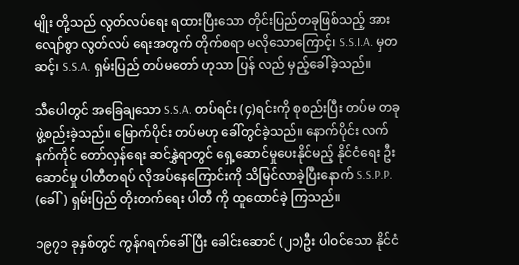မျိုး တို့သည် လွတ်လပ်ရေး ရထားပြီးသော တိုင်းပြည်တခုဖြစ်သည့် အားလျော်စွာ လွတ်လပ် ရေးအတွက် တိုက်စရာ မလိုသောကြောင့်၊ S.S.I.A. မှတဆင့်၊ S.S.A. ရှမ်းပြည် တပ်မတော် ဟုသာ ပြန် လည် မှည့်ခေါ်ခဲ့သည်။

သီပေါတွင် အခြေချသော S.S.A. တပ်ရင်း (၄)ရင်းကို စုစည်းပြီး တပ်မ တခု ဖွဲ့စည်းခဲ့သည်။ မြောက်ပိုင်း တပ်မဟု ခေါ်တွင်ခဲ့သည်။ နောက်ပိုင်း လက်နက်ကိုင် တော်လှန်ရေး ဆင်နွှဲရာတွင် ရှေ့ဆောင်မှုပေးနိုင်မည့် နိုင်ငံရေး ဦးဆောင်မှု ပါတီတရပ် လိုအပ်နေကြောင်းကို သိမြင်လာခဲ့ပြီးနောက် S.S.P.P. (ခေါ်) ရှမ်းပြည် တိုးတက်ရေး ပါတီ ကို ထူထောင်ခဲ့ ကြသည်။

၁၉၇၁ ခုနှစ်တွင် ကွန်ဂရက်ခေါ်ပြီး ခေါင်းဆောင် (၂၁)ဦး ပါဝင်သော နိုင်ငံ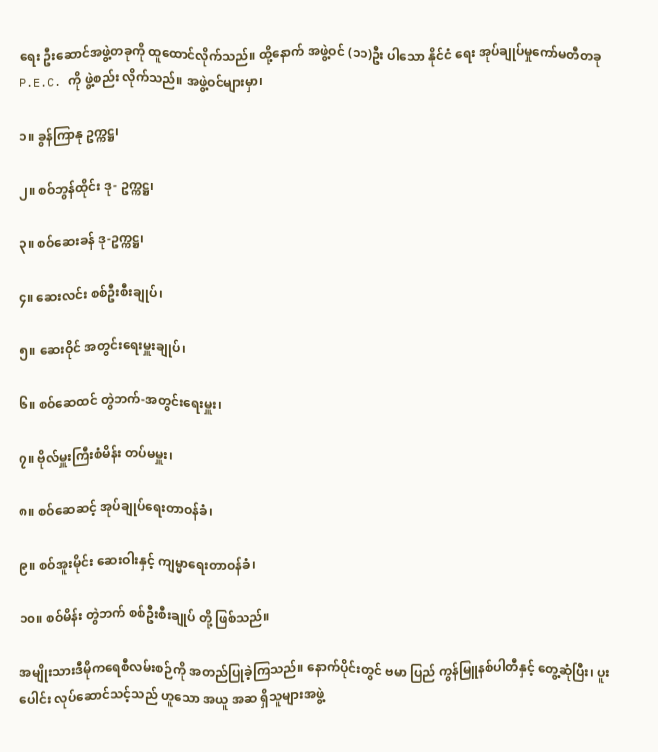ရေး ဦးဆောင်အဖွဲ့တခုကို ထူထောင်လိုက်သည်။ ထို့နောက် အဖွဲ့ဝင် (၁၁)ဦး ပါသော နိုင်ငံ ရေး အုပ်ချုပ်မှုကော်မတီတခု P.E.C. ကို ဖွဲ့စည်း လိုက်သည်။ အဖွဲ့ဝင်များမှာ၊

၁။ ခွန်ကြာနု ဥက္ကဋ္ဌ၊

၂။ စဝ်ဘွန်ထိုင်း ဒု- ဥက္ကဋ္ဌ၊

၃။ စဝ်ဆေးခန် ဒု-ဥက္ကဋ္ဌ၊

၄။ ဆေးလင်း စစ်ဦးစီးချုပ်၊

၅။ ဆေးဝိုင် အတွင်းရေးမှူးချုပ်၊

၆။ စဝ်ဆေထင် တွဲဘက်-အတွင်းရေးမှူး၊

၇။ ဗိုလ်မှူးကြီးစံမိန်း တပ်မမှူး၊

၈။ စဝ်ဆေဆင့် အုပ်ချုပ်ရေးတာဝန်ခံ၊

၉။ စဝ်အူးမိုင်း ဆေးဝါးနှင့် ကျမ္မာရေးတာဝန်ခံ၊

၁၀။ စဝ်မိန်း တွဲဘက် စစ်ဦးစီးချုပ် တို့ ဖြစ်သည်။

အမျိုးသားဒီမိုကရေစီလမ်းစဉ်ကို အတည်ပြုခဲ့ကြသည်။ နောက်ပိုင်းတွင် ဗမာ ပြည် ကွန်မြူနစ်ပါတီနှင့် တွေ့ဆုံပြီး၊ ပူးပေါင်း လုပ်ဆောင်သင့်သည် ဟူသော အယူ အဆ ရှိသူများအဖွဲ့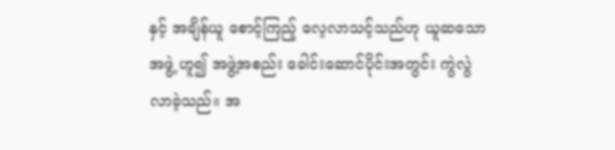နှင့် အချိန်ယူ စောင့်ကြည့် လေ့လာသင့်သည်ဟု ယူဆသော အဖွဲ့ ဟူ၍ အဖွဲ့အစည်း ခေါင်းဆောင်ပိုင်းအတွင်း ကွဲလွဲလာခဲ့သည်။ အ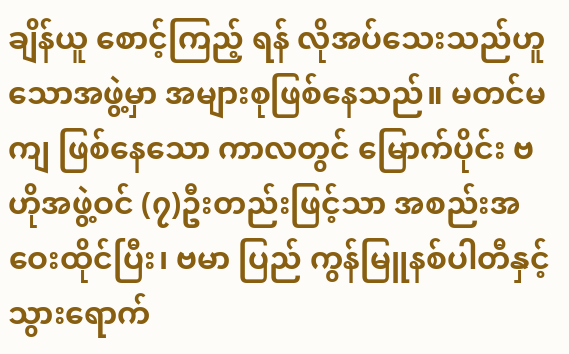ချိန်ယူ စောင့်ကြည့် ရန် လိုအပ်သေးသည်ဟူသောအဖွဲ့မှာ အများစုဖြစ်နေသည်။ မတင်မကျ ဖြစ်နေသော ကာလတွင် မြောက်ပိုင်း ဗဟိုအဖွဲ့ဝင် (၇)ဦးတည်းဖြင့်သာ အစည်းအဝေးထိုင်ပြီး၊ ဗမာ ပြည် ကွန်မြူနစ်ပါတီနှင့် သွားရောက်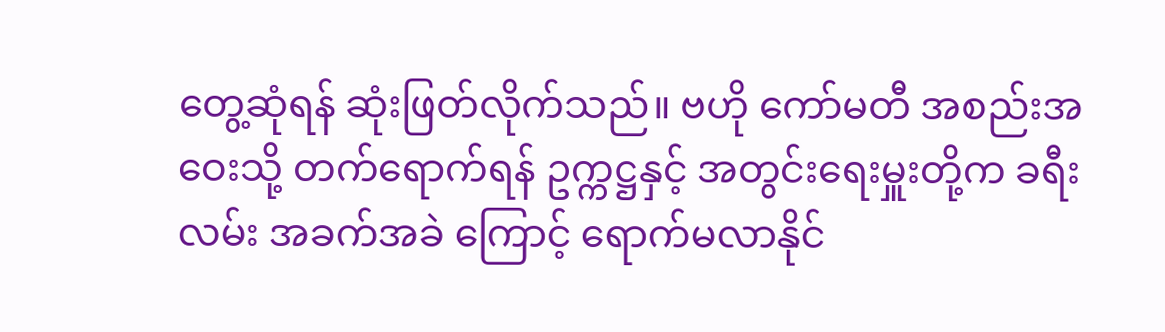တွေ့ဆုံရန် ဆုံးဖြတ်လိုက်သည်။ ဗဟို ကော်မတီ အစည်းအဝေးသို့ တက်ရောက်ရန် ဥက္ကဋ္ဌနှင့် အတွင်းရေးမှူးတို့က ခရီးလမ်း အခက်အခဲ ကြောင့် ရောက်မလာနိုင်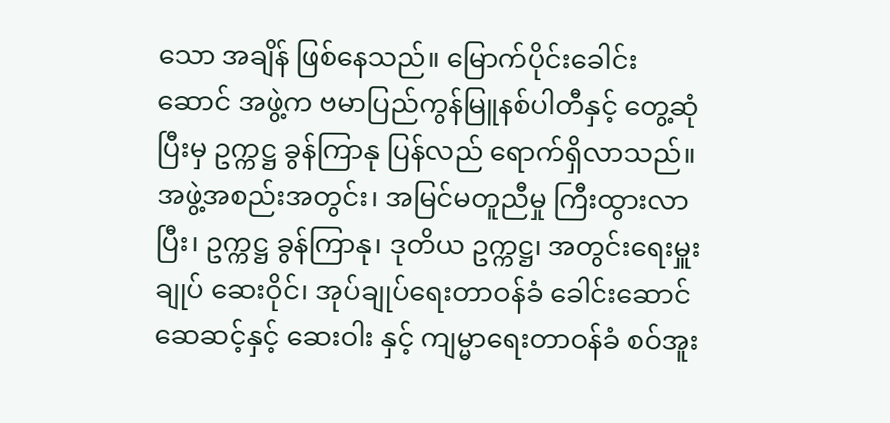သော အချိန် ဖြစ်နေသည်။ မြောက်ပိုင်းခေါင်းဆောင် အဖွဲ့က ဗမာပြည်ကွန်မြူနစ်ပါတီနှင့် တွေ့ဆုံပြီးမှ ဥက္ကဋ္ဌ ခွန်ကြာနု ပြန်လည် ရောက်ရှိလာသည်။ အဖွဲ့အစည်းအတွင်း၊ အမြင်မတူညီမှု ကြီးထွားလာပြီး၊ ဥက္ကဋ္ဌ ခွန်ကြာနု၊ ဒုတိယ ဥက္ကဋ္ဌ၊ အတွင်းရေးမှူးချုပ် ဆေးဝိုင်၊ အုပ်ချုပ်ရေးတာဝန်ခံ ခေါင်းဆောင် ဆေဆင့်နှင့် ဆေးဝါး နှင့် ကျမ္မာရေးတာဝန်ခံ စဝ်အူး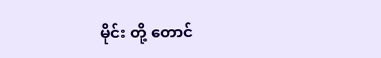မိုင်း တို့ တောင်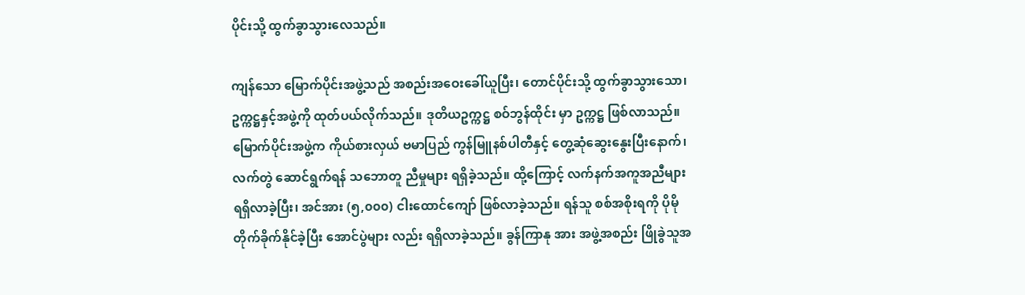ပိုင်းသို့ ထွက်ခွာသွားလေသည်။

ကျန်သော မြောက်ပိုင်းအဖွဲ့သည် အစည်းအဝေးခေါ်ယူပြီး၊ တောင်ပိုင်းသို့ ထွက်ခွာသွားသော၊ ဥက္ကဋ္ဌနှင့်အဖွဲ့ကို ထုတ်ပယ်လိုက်သည်။ ဒုတိယဥက္ကဋ္ဌ စဝ်ဘွန်ထိုင်း မှာ ဥက္ကဋ္ဌ ဖြစ်လာသည်။ မြောက်ပိုင်းအဖွဲ့က ကိုယ်စားလှယ် ဗမာပြည် ကွန်မြူနစ်ပါတီနှင့် တွေ့ဆုံဆွေးနွေးပြီးနောက်၊ လက်တွဲ ဆောင်ရွက်ရန် သဘောတူ ညီမှုများ ရရှိခဲ့သည်။ ထို့ကြောင့် လက်နက်အကူအညီများ ရရှိလာခဲ့ပြီး၊ အင်အား (၅,၀၀၀) ငါးထောင်ကျော် ဖြစ်လာခဲ့သည်။ ရန်သူ စစ်အစိုးရကို ပိုမို တိုက်ခိုက်နိုင်ခဲ့ပြီး အောင်ပွဲများ လည်း ရရှိလာခဲ့သည်။ ခွန်ကြာနု အား အဖွဲ့အစည်း ဖြိုခွဲသူအ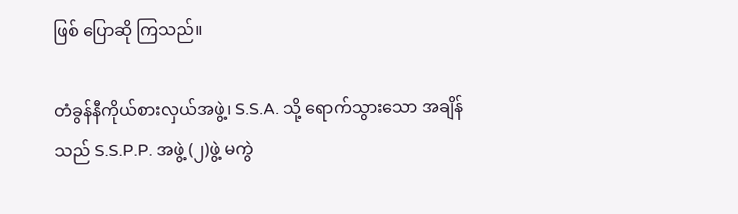ဖြစ် ပြောဆို ကြသည်။

တံခွန်နီကိုယ်စားလှယ်အဖွဲ့၊ S.S.A. သို့ ရောက်သွားသော အချိန်သည် S.S.P.P. အဖွဲ့ (၂)ဖွဲ့ မကွဲ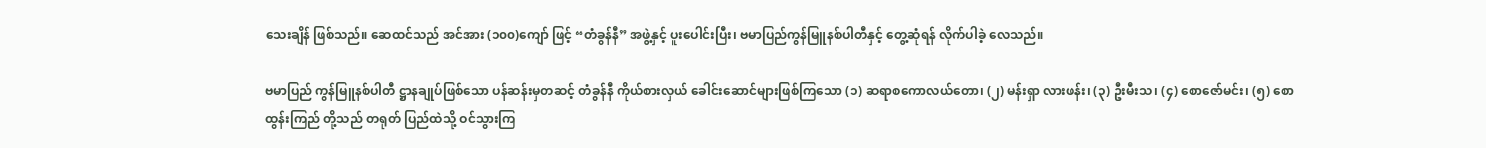သေးချိန် ဖြစ်သည်။ ဆေထင်သည် အင်အား (၁၀၀)ကျော် ဖြင့် “တံခွန်နီ” အဖွဲ့နှင့် ပူးပေါင်းပြီး၊ ဗမာပြည်ကွန်မြူနစ်ပါတီနှင့် တွေ့ဆုံရန် လိုက်ပါခဲ့ လေသည်။

ဗမာပြည် ကွန်မြူနစ်ပါတီ ဋ္ဌာနချုပ်ဖြစ်သော ပန်ဆန်းမှတဆင့် တံခွန်နီ ကိုယ်စားလှယ် ခေါင်းဆောင်များဖြစ်ကြသော (၁) ဆရာစကောလယ်တော၊ (၂) မန်းရှာ လားဖန်း၊ (၃) ဦးမီးသ၊ (၄) စောဇော်မင်း၊ (၅) စောထွန်းကြည် တို့သည် တရုတ် ပြည်ထဲသို့ ဝင်သွားကြ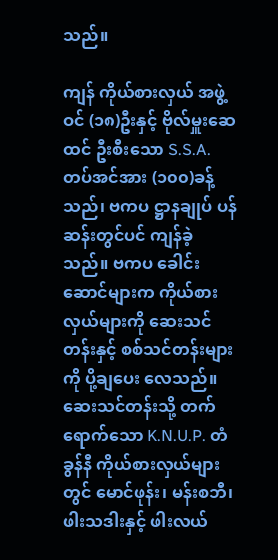သည်။

ကျန် ကိုယ်စားလှယ် အဖွဲ့ဝင် (၁၈)ဦးနှင့် ဗိုလ်မှူးဆေထင် ဦးစီးသော S.S.A. တပ်အင်အား (၁၀၀)ခန့်သည်၊ ဗကပ ဋ္ဌာနချုပ် ပန်ဆန်းတွင်ပင် ကျန်ခဲ့သည်။ ဗကပ ခေါင်းဆောင်များက ကိုယ်စားလှယ်များကို ဆေးသင်တန်းနှင့် စစ်သင်တန်းများကို ပို့ချပေး လေသည်။ ဆေးသင်တန်းသို့ တက်ရောက်သော K.N.U.P. တံခွန်နီ ကိုယ်စားလှယ်များ တွင် မောင်ဖုန်း၊ မန်းစဘီ၊ ဖါးသဒါးနှင့် ဖါးလယ်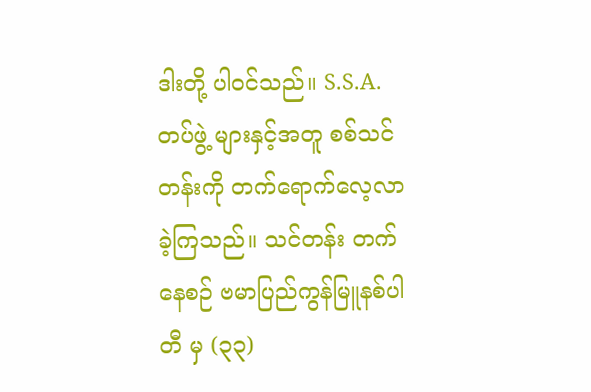ဒါးတို့ ပါဝင်သည်။ S.S.A. တပ်ဖွဲ့ များနှင့်အတူ စစ်သင်တန်းကို တက်ရောက်လေ့လာခဲ့ကြသည်။ သင်တန်း တက်နေစဉ် ဗမာပြည်ကွန်မြူနစ်ပါတီ မှ (၃၃)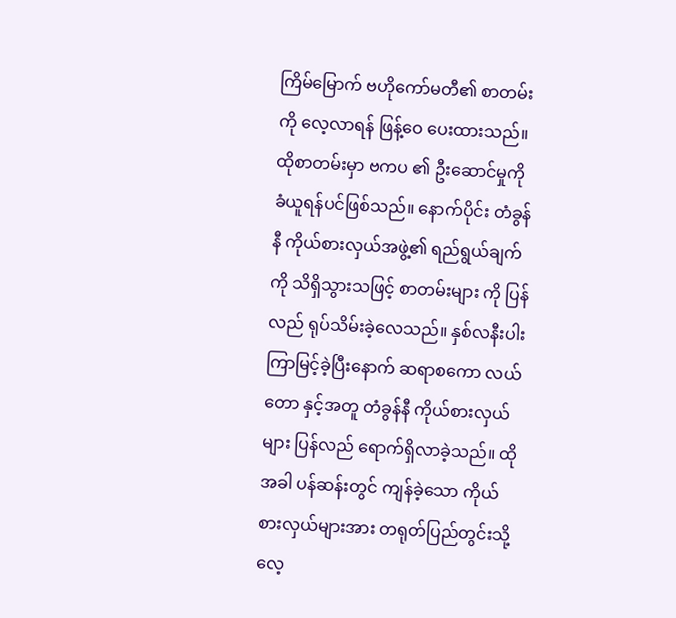ကြိမ်မြောက် ဗဟိုကော်မတီ၏ စာတမ်းကို လေ့လာရန် ဖြန့်ဝေ ပေးထားသည်။ ထိုစာတမ်းမှာ ဗကပ ၏ ဦးဆောင်မှုကို ခံယူရန်ပင်ဖြစ်သည်။ နောက်ပိုင်း တံခွန်နီ ကိုယ်စားလှယ်အဖွဲ့၏ ရည်ရွယ်ချက်ကို သိရှိသွားသဖြင့် စာတမ်းများ ကို ပြန်လည် ရုပ်သိမ်းခဲ့လေသည်။ နှစ်လနီးပါး ကြာမြင့်ခဲ့ပြီးနောက် ဆရာစကော လယ်တော နှင့်အတူ တံခွန်နီ ကိုယ်စားလှယ်များ ပြန်လည် ရောက်ရှိလာခဲ့သည်။ ထိုအခါ ပန်ဆန်းတွင် ကျန်ခဲ့သော ကိုယ်စားလှယ်များအား တရုတ်ပြည်တွင်းသို့ လေ့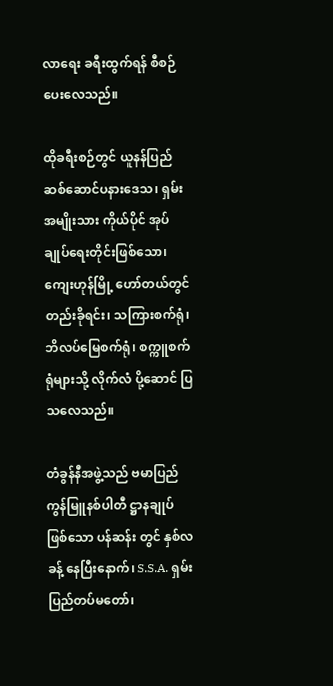လာရေး ခရီးထွက်ရန် စီစဉ်ပေးလေသည်။

ထိုခရီးစဉ်တွင် ယူနန်ပြည် ဆစ်‌ဆောင်ပနားဒေသ၊ ရှမ်းအမျိုးသား ကိုယ်ပိုင် အုပ်ချုပ်ရေးတိုင်းဖြစ်သော၊ ကျေးဟုန်မြို့ ဟော်တယ်တွင် တည်းခိုရင်း၊ သကြားစက်ရုံ၊ ဘိလပ်မြေစက်ရုံ၊ စက္ကူစက်ရုံများသို့ လိုက်လံ ပို့ဆောင် ပြသလေသည်။

တံခွန်နီအဖွဲ့သည် ဗမာပြည် ကွန်မြူနစ်ပါတီ ဋ္ဌာနချုပ်ဖြစ်သော ပန်ဆန်း တွင် နှစ်လခန့် နေပြီးနောက်၊ S.S.A. ရှမ်းပြည်တပ်မတော်၊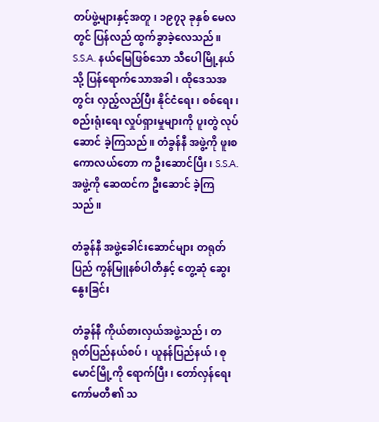တပ်ဖွဲ့များနှင့်အတူ၊ ၁၉၇၃ ခုနှစ် မေလတွင် ပြန်လည် ထွက်ခွာခဲ့လေသည်။ S.S.A. နယ်မြေဖြစ်သော သီပေါမြို့နယ်သို့ ပြန်ရောက်သောအခါ၊ ထိုဒေသအတွင်း လှည့်လည်ပြီး နိုင်ငံရေး၊ စစ်ရေး၊ စည်းရုံးရေး လှုပ်ရှားမှုများကို ပူးတွဲ လုပ်ဆောင် ခဲ့ကြသည်။ တံခွန်နီ အဖွဲ့ကို ဖူးစကောလယ်တော က ဦးဆောင်ပြီး၊ S.S.A. အဖွဲ့ကို ဆေထင်က ဦးဆောင် ခဲ့ကြသည်။

တံခွန်နီ အဖွဲ့ခေါင်းဆောင်များ တရုတ်ပြည် ကွန်မြူနစ်ပါတီနှင့် တွေ့ဆုံ ဆွေးနွေးခြင်း

တံခွန်နီ ကိုယ်စားလှယ်အဖွဲ့သည်၊ တရုတ်ပြည်နယ်စပ်၊ ယူနန်ပြည်နယ်၊ စုမောင်မြို့ကို ရောက်ပြီး၊ တော်လှန်ရေး ကော်မတီ၏ သ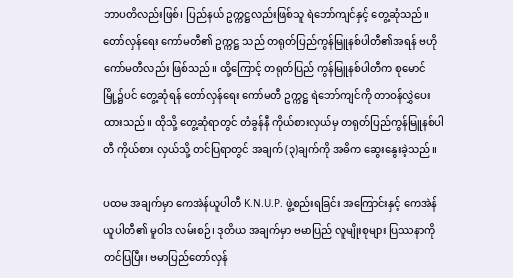ဘာပတိလည်းဖြစ်၊ ပြည်နယ် ဥက္ကဋ္ဌလည်းဖြစ်သူ ရဲဘော်ကျင်နှင့် တွေ့ဆုံသည်။ တော်လှန်ရေး ကော်မတီ၏ ဥက္ကဋ္ဌ သည် တရုတ်ပြည်ကွန်မြူနစ်ပါတီ၏အရန် ဗဟိုကော်မတီလည်း ဖြစ်သည်။ ထို့ကြောင့် တရုတ်ပြည် ကွန်မြူနစ်ပါတီက စုမောင်မြို့၌ပင် တွေ့ဆုံရန် တော်လှန်ရေး ကော်မတီ ဥက္ကဋ္ဌ ရဲဘော်ကျင်ကို တာဝန်လွှဲပေးထားသည်။ ထိုသို့ တွေ့ဆုံရာတွင် တံခွန်နီ ကိုယ်စားလှယ်မှ တရုတ်ပြည်ကွန်မြူနစ်ပါတီ ကိုယ်စား လှယ်သို့ တင်ပြရာတွင် အချက် (၃)ချက်ကို အဓိက ဆွေးနွေးခဲ့သည်။

ပထမ အချက်မှာ ကေအဲန်ယူပါတီ K.N.U.P. ဖွဲ့စည်းရခြင်း အကြောင်းနှင့် ကေအဲန်ယူပါတီ၏ မူဝါဒ လမ်းစဉ်၊ ဒုတိယ အချက်မှာ ဗမာပြည် လူမျိုးစုများ ပြဿနာကို တင်ပြပြီး၊ ဗမာပြည်တော်လှန်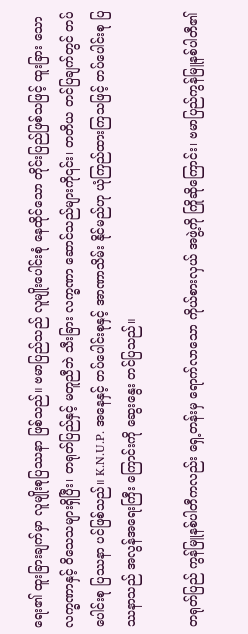ရေး၏ ထူးခြားချက်မှာ လူမျိုးစုပြဿနာ ဖြစ်သည်။ ဗမာပြည်သည် လူမျိုးပေါင်းစုံ နေထိုင်သော တိုင်းပြည်ဖြစ်သဖြင့် ထူးခြား သော လက္ခဏာနှင့် ဝိသေသများရှိပြီး၊ တရုတ်ပြည်နှင့် မတူညီဘဲ သီးခြား လက္ခဏာ ဆောင်သည်များကို၎င်း၊ တတိယ တင်ပြချက်တွင် တပ်ပေါင်းစု ပြဿနာ ပင်ဖြစ်သည်။ K.N.U.P. အနေနှင့် တပ်ပေါင်းစုနှင့် အာဏာသိမ်း နိုင်မည်ဟု ယုံကြည်ထားကြသဖြင့် တပ်ပေါင်းစု ပြဿနာသည် အလွန်အရေးကြီး ကြောင်းကို ဆွေးနွေး တင်ပြသည်။

တရုတ်ပြည် ကွန်မြူနစ်ပါတီကလည်း ရှေ့တန်းမှ ရောက်လာသော ကိုယ်စားလှယ် အဖွဲ့ကို ကြိုဆိုကြောင်း၊ ဗမာပြည်ကွန်မြူနစ်ပါတီ၏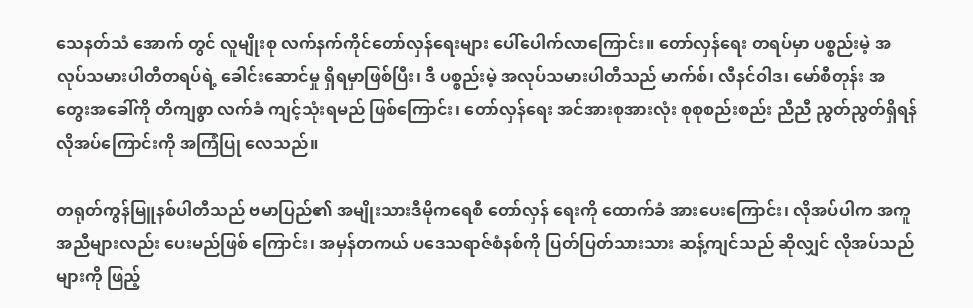သေနတ်သံ အောက် တွင် လူမျိုးစု လက်နက်ကိုင်တော်လှန်ရေးများ ပေါ်ပေါက်လာကြောင်း။ တော်လှန်ရေး တရပ်မှာ ပစ္စည်းမဲ့ အလုပ်သမားပါတီတရပ်ရဲ့ ခေါင်းဆောင်မှု ရှိရမှာဖြစ်ပြီး၊ ဒီ ပစ္စည်းမဲ့ အလုပ်သမားပါတီသည် မာက်စ်၊ လီနင်ဝါဒ၊ မော်စီတုန်း အတွေးအခေါ်ကို တိကျစွာ လက်ခံ ကျင့်သုံးရမည် ဖြစ်ကြောင်း၊ တော်လှန်ရေး အင်အားစုအားလုံး စုစုစည်းစည်း ညီညီ ညွတ်ညွတ်ရှိရန် လိုအပ်ကြောင်းကို အကြံပြု လေသည်။

တရုတ်ကွန်မြူနစ်ပါတီသည် ဗမာပြည်၏ အမျိုးသားဒီမိုကရေစီ တော်လှန် ရေးကို ထောက်ခံ အားပေးကြောင်း၊ လိုအပ်ပါက အကူအညီများလည်း ပေးမည်ဖြစ် ကြောင်း၊ အမှန်တကယ် ပဒေသရာဇ်စံနစ်ကို ပြတ်ပြတ်သားသား ဆန့်ကျင်သည် ဆိုလျှင် လိုအပ်သည်များကို ဖြည့်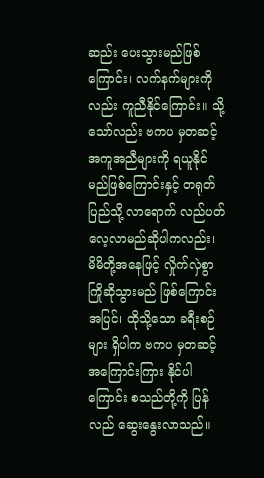ဆည်း ပေးသွားမည်ဖြစ်ကြောင်း၊ လက်နက်များကို လည်း ကူညီနိုင်ကြောင်း။ သို့သော်လည်း ဗကပ မှတဆင့် အကူအညီများကို ရယူနိုင် မည်ဖြစ်ကြောင်းနှင့် တရုတ်ပြည်သို့ လာရောက် လည်ပတ် လေ့လာမည်ဆိုပါကလည်း၊ မိမိတို့အနေဖြင့် လှိုက်လှဲစွာ ကြိုဆိုသွားမည် ဖြစ်ကြောင်းအပြင်၊ ထိုသို့သော ခရီးစဉ်များ ရှိပါက ဗကပ မှတဆင့် အကြောင်းကြား နိုင်ပါကြောင်း စသည်တို့ကို ပြန်လည် ဆွေးနွေးလာသည်။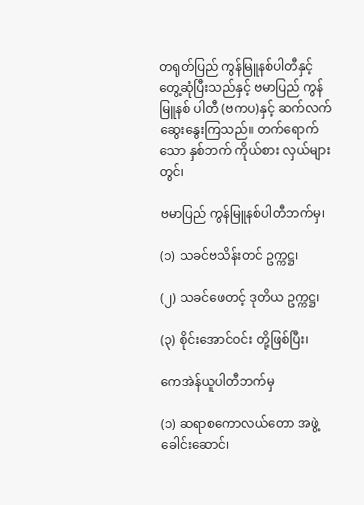တရုတ်ပြည် ကွန်မြူနစ်ပါတီနှင့် တွေ့ဆုံပြီးသည်နှင့် ဗမာပြည် ကွန်မြူနစ် ပါတီ (ဗကပ)နှင့် ဆက်လက် ဆွေးနွေးကြသည်။ တက်ရောက်သော နှစ်ဘက် ကိုယ်စား လှယ်များတွင်၊

ဗမာပြည် ကွန်မြူနစ်ပါတီဘက်မှ၊

(၁) သခင်ဗသိန်းတင် ဥက္ကဋ္ဌ၊

(၂) သခင်ဖေတင့် ဒုတိယ ဥက္ကဋ္ဌ၊

(၃) စိုင်းအောင်ဝင်း တို့ဖြစ်ပြီး၊

ကေအဲန်ယူပါတီဘက်မှ

(၁) ဆရာစကောလယ်တော အဖွဲ့ခေါင်းဆောင်၊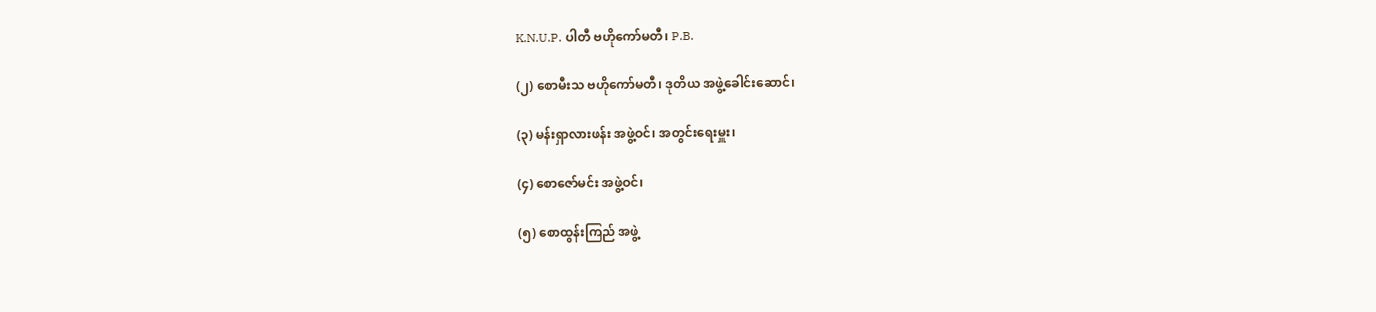K.N.U.P. ပါတီ ဗဟိုကော်မတီ၊ P.B.

(၂) စောမီးသ ဗဟိုကော်မတီ၊ ဒုတိယ အဖွဲ့ခေါင်းဆောင်၊

(၃) မန်းရှာလားဖန်း အဖွဲ့ဝင်၊ အတွင်းရေးမှူး၊

(၄) စောဇော်မင်း အဖွဲ့ဝင်၊

(၅) စောထွန်းကြည် အဖွဲ့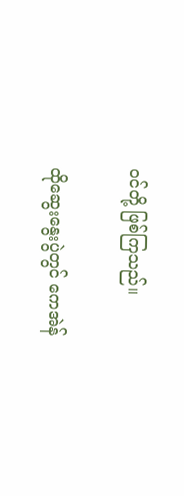ဝင်တို့ ဖြစ်ကြသည်။

ထိုဆွေးနွေးပွဲတွင် ကေအဲန်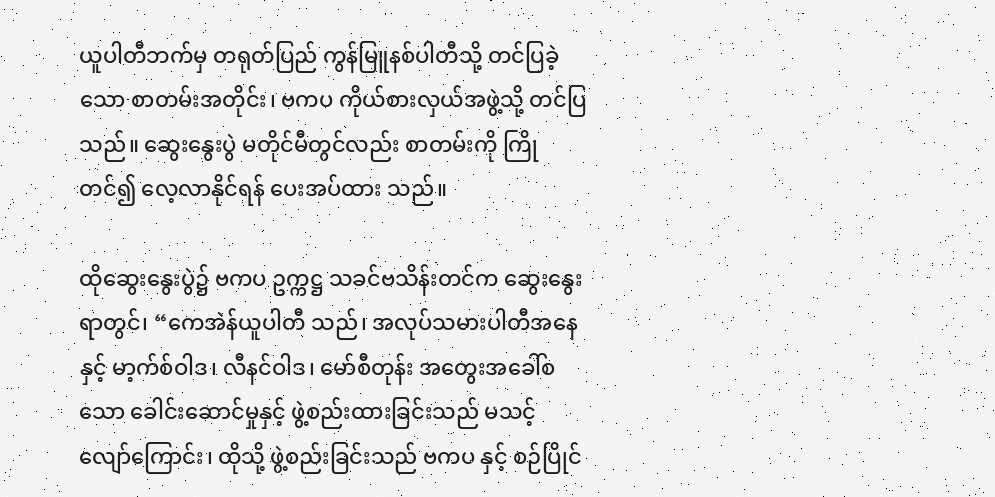ယူပါတီဘက်မှ တရုတ်ပြည် ကွန်မြူနစ်ပါတီသို့ တင်ပြခဲ့သော စာတမ်းအတိုင်း၊ ဗကပ ကိုယ်စားလှယ်အဖွဲ့သို့ တင်ပြသည်။ ဆွေးနွေးပွဲ မတိုင်မီတွင်လည်း စာတမ်းကို ကြိုတင်၍ လေ့လာနိုင်ရန် ပေးအပ်ထား သည်။

ထိုဆွေးနွေးပွဲ၌ ဗကပ ဥက္ကဋ္ဌ သခင်ဗသိန်းတင်က ဆွေးနွေးရာတွင်၊ “ကေအဲန်ယူပါတီ သည်၊ အလုပ်သမားပါတီအနေနှင့် မာ့က်စ်ဝါဒ၊ လီနင်ဝါဒ၊ မော်စီတုန်း အတွေးအခေါ်စသော ခေါင်းဆောင်မှုနှင့် ဖွဲ့စည်းထားခြင်းသည် မသင့် လျော်ကြောင်း၊ ထိုသို့ ဖွဲ့စည်းခြင်းသည် ဗကပ နှင့် စဉ်ပြိုင်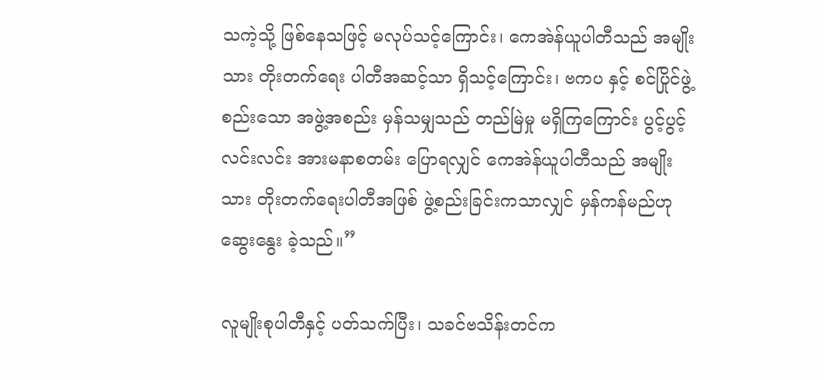သကဲ့သို့ ဖြစ်နေသဖြင့် မလုပ်သင့်ကြောင်း၊ ကေအဲန်ယူပါတီသည် အမျိုးသား တိုးတက်ရေး ပါတီအဆင့်သာ ရှိသင့်ကြောင်း၊ ဗကပ နှင့် စင်ပြိုင်ဖွဲ့စည်းသော အဖွဲ့အစည်း မှန်သမျှသည် တည်မြဲမှု မရှိကြကြောင်း ပွင့်ပွင့်လင်းလင်း အားမနာစတမ်း ပြောရလျှင် ကေအဲန်ယူပါတီသည် အမျိုးသား တိုးတက်ရေးပါတီအဖြစ် ဖွဲ့စည်းခြင်းကသာလျှင် မှန်ကန်မည်ဟု ဆွေးနွေး ခဲ့သည်။”

လူမျိုးစုပါတီနှင့် ပတ်သက်ပြီး၊ သခင်ဗသိန်းတင်က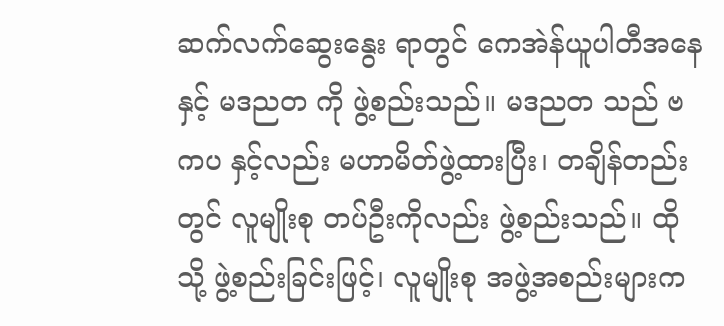ဆက်လက်ဆွေးနွေး ရာတွင် ကေအဲန်ယူပါတီအနေနှင့် မဒညတ ကို ဖွဲ့စည်းသည်။ မဒညတ သည် ဗကပ နှင့်လည်း မဟာမိတ်ဖွဲ့ထားပြီး၊ တချိန်တည်းတွင် လူမျိုးစု တပ်ဦးကိုလည်း ဖွဲ့စည်းသည်။ ထိုသို့ ဖွဲ့စည်းခြင်းဖြင့်၊ လူမျိုးစု အဖွဲ့အစည်းများက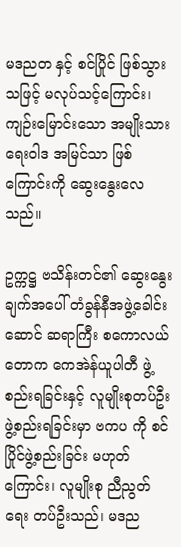မဒညတ နှင့် စင်ပြိုင် ဖြစ်သွားသဖြင့် မလုပ်သင့်ကြောင်း၊ ကျဉ်းမြောင်းသော အမျိုးသားရေးဝါဒ အမြင်သာ ဖြစ်ကြောင်းကို ဆွေးနွေးလေသည်။

ဥက္ကဋ္ဌ ဗသိန်းတင်၏ ဆွေးနွေးချက်အပေါ် တံခွန်နီအဖွဲ့ခေါင်းဆောင် ဆရာကြီး စကောလယ်တောက ကေအဲန်ယူပါတီ ဖွဲ့စည်းရခြင်းနှင့် လူမျိုးစုတပ်ဦး ဖွဲ့စည်းရခြင်းမှာ ဗကပ ကို စင်ပြိုင်ဖွဲ့စည်းခြင်း မဟုတ်ကြောင်း၊ လူမျိုးစု ညီညွတ်ရေး တပ်ဦးသည်၊ မဒည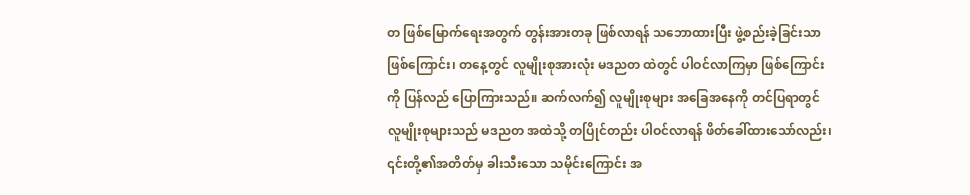တ ဖြစ်မြောက်ရေးအတွက် တွန်းအားတခု ဖြစ်လာရန် သဘောထားပြီး ဖွဲ့စည်းခဲ့ခြင်းသာ ဖြစ်ကြောင်း၊ တနေ့တွင် လူမျိုးစုအားလုံး မဒညတ ထဲတွင် ပါဝင်လာကြမှာ ဖြစ်ကြောင်းကို ပြန်လည် ပြောကြားသည်။ ဆက်လက်၍ လူမျိုးစုများ အခြေအနေကို တင်ပြရာတွင် လူမျိုးစုများသည် မဒညတ အထဲသို့ တပြိုင်တည်း ပါဝင်လာရန် ဖိတ်ခေါ်ထားသော်လည်း၊ ၎င်းတို့၏အတိတ်မှ ခါးသီးသော သမိုင်းကြောင်း အ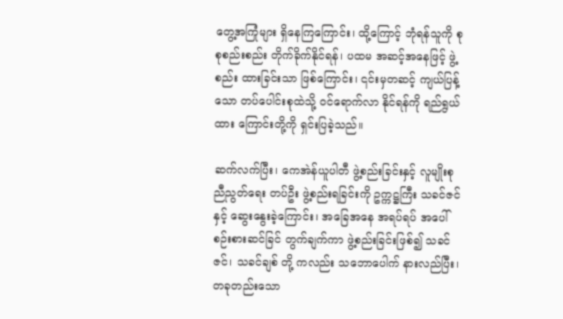တွေ့အကြုံများ ရှိနေကြကြောင်း၊ ထို့ကြောင့် ဘုံရန်သူကို စုစုစည်းစည်း တိုက်ခိုက်နိုင်ရန်၊ ပထမ အဆင့်အနေဖြင့် ဖွဲ့စည်း ထားခြင်းသာ ဖြစ်ကြောင်း၊ ၎င်းမှတဆင့် ကျယ်ပြန့်သော တပ်ပေါင်းစုထဲသို့ ဝင်ရောက်လာ နိုင်ရန်ကို ရည်ရွယ်ထား ကြောင်းတို့ကို ရှင်းပြခဲ့သည်။

ဆက်လက်ပြီး၊ ကေအဲန်ယူပါတီ ဖွဲ့စည်းခြင်းနှင့် လူမျိုးစု ညီညွတ်ရေး တပ်ဦး ဖွဲ့စည်းရခြင်းကို ဥက္ကဋ္ဌကြီး သခင်ဇင်နှင့် ဆွေးနွေးခဲ့ကြောင်း၊ အခြေအနေ အရပ်ရပ် အပေါ် စဉ်းစားဆင်ခြင် တွက်ချက်ကာ ဖွဲ့စည်းခြင်းဖြစ်၍ သခင်ဇင်၊ သခင်ချစ် တို့ ကလည်း သဘောပေါက် နားလည်ပြီး၊ တခုတည်းသော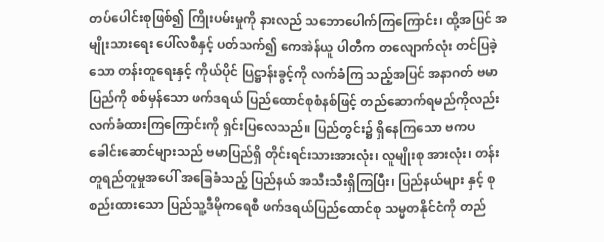တပ်ပေါင်းစုဖြစ်၍ ကြိုးပမ်းမှုကို နားလည် သဘောပေါက်ကြကြောင်း၊ ထို့အပြင် အမျိုးသားရေး ပေါ်လစီနှင့် ပတ်သက်၍ ကေအဲန်ယူ ပါတီက တလျောက်လုံး တင်ပြခဲ့သော တန်းတူရေးနှင့် ကိုယ်ပိုင် ပြဋ္ဌာန်းခွင့်ကို လက်ခံကြ သည့်အပြင် အနာဂတ် ဗမာပြည်ကို စစ်မှန်သော ဖက်ဒရယ် ပြည်ထောင်စုစံနစ်ဖြင့် တည်ဆောက်ရမည်ကိုလည်း လက်ခံထားကြကြောင်းကို ရှင်းပြလေသည်။ ပြည်တွင်း၌ ရှိနေကြသော ဗကပ ခေါင်းဆောင်များသည် ဗမာပြည်ရှိ တိုင်းရင်းသားအားလုံး၊ လူမျိုးစု အားလုံး၊ တန်းတူရည်တူမှုအပေါ် အခြေခံသည့် ပြည်နယ် အသီးသီးရှိကြပြီး၊ ပြည်နယ်များ နှင့် စုစည်းထားသော ပြည်သူ့ဒီမိုကရေစီ ဖက်ဒရယ်ပြည်ထောင်စု သမ္မတနိုင်ငံကို တည်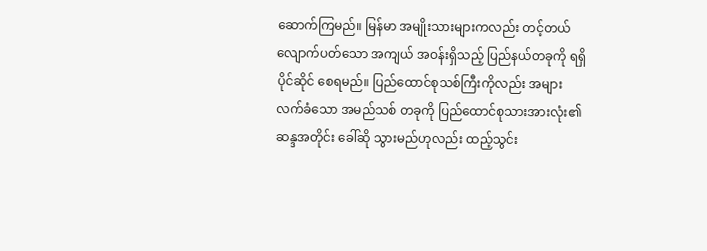ဆောက်ကြမည်။ မြန်မာ အမျိုးသားများကလည်း တင့်တယ် လျောက်ပတ်သော အကျယ် အဝန်းရှိသည့် ပြည်နယ်တခုကို ရရှိ ပိုင်ဆိုင် စေရမည်။ ပြည်ထောင်စုသစ်ကြီးကိုလည်း အများလက်ခံသော အမည်သစ် တခုကို ပြည်ထောင်စုသားအားလုံး၏ ဆန္ဒအတိုင်း ခေါ်ဆို သွားမည်ဟုလည်း ထည့်သွင်း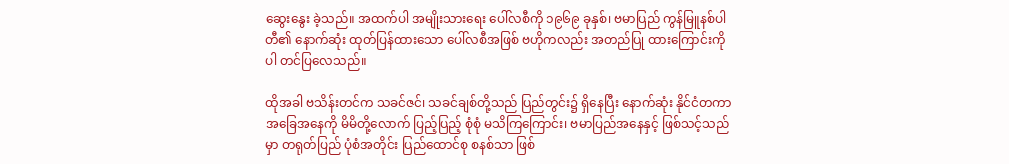ဆွေးနွေး ခဲ့သည်။ အထက်ပါ အမျိုးသားရေး ပေါ်လစီကို ၁၉၆၉ ခုနှစ်၊ ဗမာပြည် ကွန်မြူနစ်ပါတီ၏ နောက်ဆုံး ထုတ်ပြန်ထားသော ပေါ်လစီအဖြစ် ဗဟိုကလည်း အတည်ပြု ထားကြောင်းကိုပါ တင်ပြလေသည်။

ထိုအခါ ဗသိန်းတင်က သခင်ဇင်၊ သခင်ချစ်တို့သည် ပြည်တွင်း၌ ရှိနေပြီး နောက်ဆုံး နိုင်ငံတကာ အခြေအနေကို မိမိတို့လောက် ပြည့်ပြည့် စုံစုံ မသိကြကြောင်း၊ ဗမာပြည်အနေနှင့် ဖြစ်သင့်သည်မှာ တရုတ်ပြည် ပုံစံအတိုင်း ပြည်ထောင်စု စနစ်သာ ဖြစ်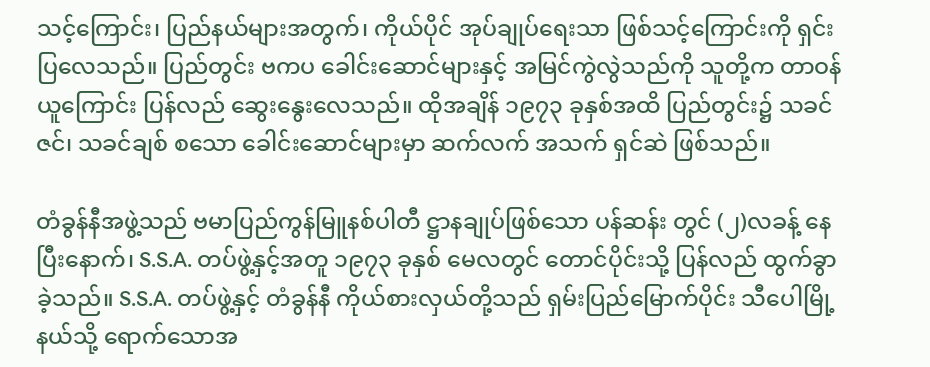သင့်ကြောင်း၊ ပြည်နယ်များအတွက်၊ ကိုယ်ပိုင် အုပ်ချုပ်ရေးသာ ဖြစ်သင့်ကြောင်းကို ရှင်းပြလေသည်။ ပြည်တွင်း ဗကပ ခေါင်းဆောင်များနှင့် အမြင်ကွဲလွဲသည်ကို သူတို့က တာဝန်ယူကြောင်း ပြန်လည် ဆွေးနွေးလေသည်။ ထိုအချိန် ၁၉၇၃ ခုနှစ်အထိ ပြည်တွင်း၌ သခင်ဇင်၊ သခင်ချစ် စသော ခေါင်းဆောင်များမှာ ဆက်လက် အသက် ရှင်ဆဲ ဖြစ်သည်။

တံခွန်နီအဖွဲ့သည် ဗမာပြည်ကွန်မြူနစ်ပါတီ ဋ္ဌာနချုပ်ဖြစ်သော ပန်ဆန်း တွင် (၂)လခန့် နေပြီးနောက်၊ S.S.A. တပ်ဖွဲ့နှင့်အတူ ၁၉၇၃ ခုနှစ် မေလတွင် တောင်ပိုင်းသို့ ပြန်လည် ထွက်ခွာခဲ့သည်။ S.S.A. တပ်ဖွဲ့နှင့် တံခွန်နီ ကိုယ်စားလှယ်တို့သည် ရှမ်းပြည်မြောက်ပိုင်း သီပေါမြို့နယ်သို့ ရောက်သောအ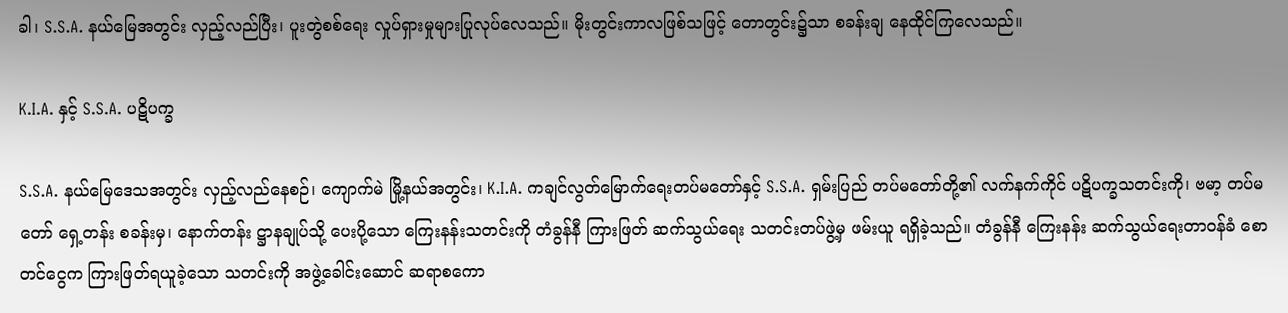ခါ၊ S.S.A. နယ်မြေအတွင်း လှည့်လည်ပြီး၊ ပူးတွဲစစ်ရေး လှုပ်ရှားမှုများပြုလုပ်လေသည်။ မိုးတွင်းကာလဖြစ်သဖြင့် တောတွင်း၌သာ စခန်းချ နေထိုင်ကြလေသည်။

K.I.A. နှင့် S.S.A. ပဋိပက္ခ

S.S.A. နယ်မြေဒေသအတွင်း လှည့်လည်နေစဉ်၊ ကျောက်မဲ မြို့နယ်အတွင်း၊ K.I.A. ကချင်လွတ်မြောက်ရေးတပ်မတော်နှင့် S.S.A. ရှမ်းပြည် တပ်မတော်တို့၏ လက်နက်ကိုင် ပဋိပက္ခသတင်းကို၊ ဗမာ့ တပ်မတော် ရှေ့တန်း စခန်းမှ၊ နောက်တန်း ဋ္ဌာနချုပ်သို့ ပေးပို့သော ကြေးနန်းသတင်းကို တံခွန်နီ ကြားဖြတ် ဆက်သွယ်ရေး သတင်းတပ်ဖွဲ့မှ ဖမ်းယူ ရရှိခဲ့သည်။ တံခွန်နီ ကြေးနန်း ဆက်သွယ်ရေးတာဝန်ခံ စောတင်ငွေက ကြားဖြတ်ရယူခဲ့သော သတင်းကို အဖွဲ့ခေါင်းဆောင် ဆရာစကော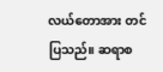လယ်တောအား တင်ပြသည်။ ဆရာစ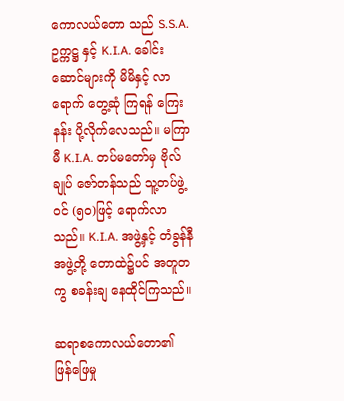ကောလယ်တော သည် S.S.A. ဥက္ကဋ္ဌ နှင့် K.I.A. ခေါင်းဆောင်များကို မိမိနှင့် လာရောက် တွေ့ဆုံ ကြရန် ကြေးနန်း ပို့လိုက်လေသည်။ မကြာမီ K.I.A. တပ်မတော်မှ ဗိုလ်ချုပ် ဇော်တန်သည် သူ့တပ်ဖွဲ့ဝင် (၅၀)ဖြင့် ရောက်လာသည်။ K.I.A. အဖွဲ့နှင့် တံခွန်နီ အဖွဲ့တို့ တောထဲ၌ပင် အတူတကွ စခန်းချ နေထိုင်ကြသည်။

ဆရာစကောလယ်တော၏ ဖြန်ဖြေမှု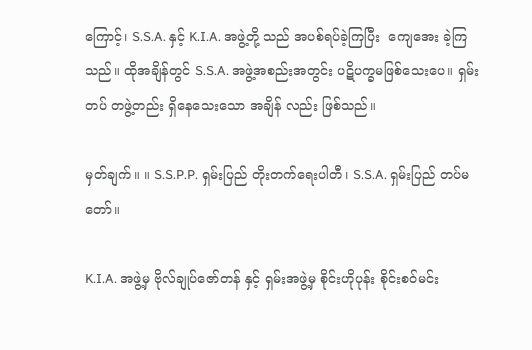ကြောင့်၊ S.S.A. နှင့် K.I.A. အဖွဲ့တို့ သည် အပစ်ရပ်ခဲ့ကြပြီး ‌ ‌ကျေအေး ခဲ့ကြသည်။ ထိုအချိန်တွင် S.S.A. အဖွဲ့အစည်းအတွင်း ပဋိပက္ခမဖြစ်သေးပေ။ ရှမ်းတပ် တဖွဲ့တည်း ရှိနေသေးသော အချိန် လည်း ဖြစ်သည်။

မှတ်ချက်။ ။ S.S.P.P. ရှမ်းပြည် တိုးတက်ရေးပါတီ၊ S.S.A. ရှမ်းပြည် တပ်မတော်။

K.I.A. အဖွဲ့မှ ဗိုလ်ချုပ်ဇော်တန် နှင့် ရှမ်းအဖွဲ့မှ စိုင်းဟိုပုန်း စိုင်းစဝ်မင်း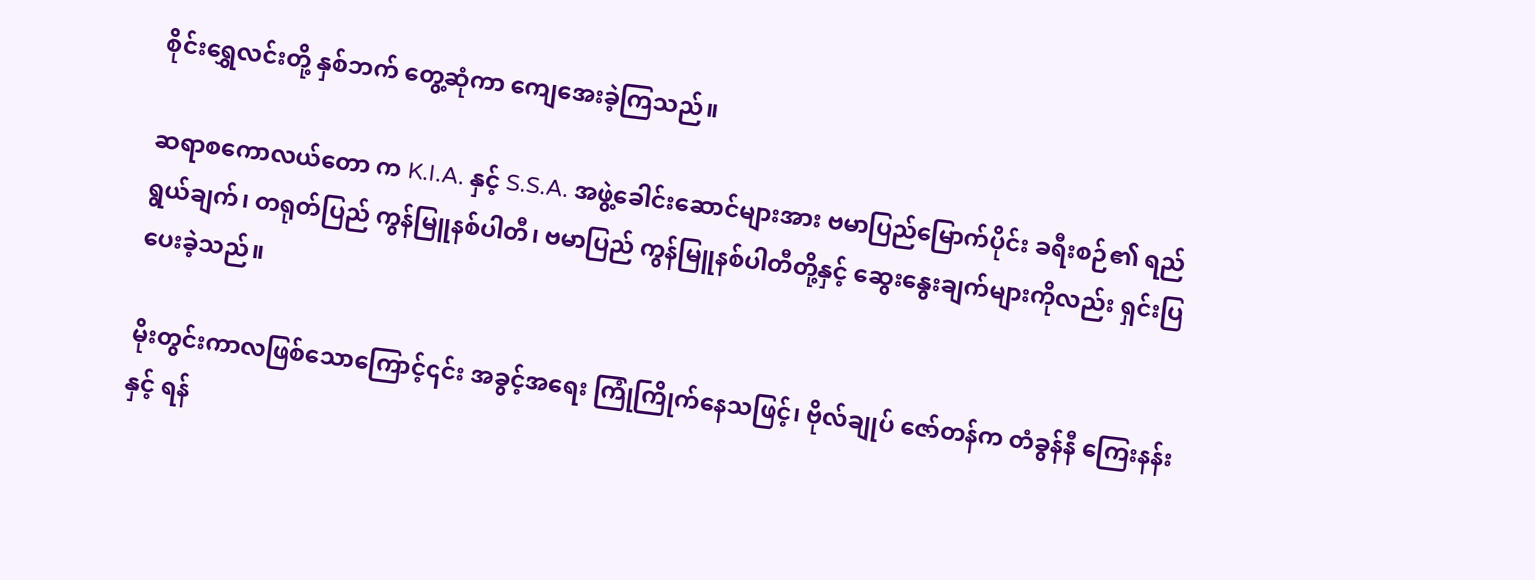စိုင်းရွှေလင်းတို့ နှစ်ဘက် တွေ့ဆုံကာ ‌ကျေအေးခဲ့ကြသည်။

ဆရာစကောလယ်တော က K.I.A. နှင့် S.S.A. အဖွဲ့ခေါင်းဆောင်များအား ဗမာပြည်မြောက်ပိုင်း ခရီးစဉ်၏ ရည်ရွယ်ချက်၊ တရုတ်ပြည် ကွန်မြူနစ်ပါတီ၊ ဗမာပြည် ကွန်မြူနစ်ပါတီတို့နှင့် ဆွေးနွေးချက်များကိုလည်း ရှင်းပြ ပေးခဲ့သည်။

မိုးတွင်းကာလဖြစ်သောကြောင့်၎င်း အခွင့်အရေး ကြုံကြိုက်နေသဖြင့်၊ ဗိုလ်ချုပ် ဇော်တန်က တံခွန်နီ ကြေးနန်းနှင့် ရန်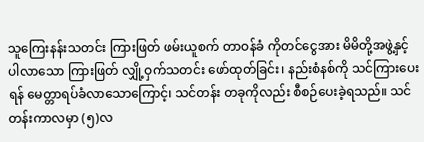သူကြေးနန်းသတင်း ကြားဖြတ် ဖမ်းယူစက် တာဝန်ခံ ကိုတင်ငွေအား မိမိတို့အဖွဲ့နှင့် ပါလာသော ကြားဖြတ် လျှို့ဝှက်သတင်း ဖော်ထုတ်ခြင်း၊ နည်းစံနစ်ကို သင်ကြားပေးရန် မေတ္တာရပ်ခံလာသောကြောင့်၊ သင်တန်း တခုကိုလည်း စီစဉ်ပေးခဲ့ရသည်။ သင်တန်းကာလမှာ (၅)လ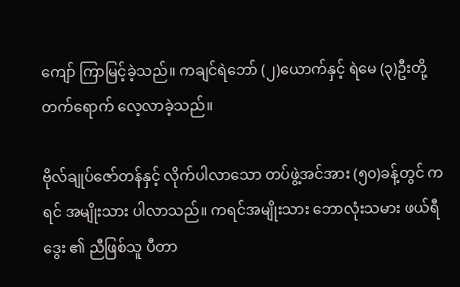ကျော် ကြာမြင့်ခဲ့သည်။ ကချင်ရဲဘော် (၂)ယောက်နှင့် ရဲမေ (၃)ဦးတို့ တက်ရောက် လေ့လာခဲ့သည်။

ဗိုလ်ချုပ်ဇော်တန်နှင့် လိုက်ပါလာသော တပ်ဖွဲ့အင်အား (၅၀)ခန့်တွင် ကရင် အမျိုးသား ပါလာသည်။ ကရင်အမျိုးသား ဘောလုံးသမား ဖယ်ရီဒွေး ၏ ညီဖြစ်သူ ပီတာ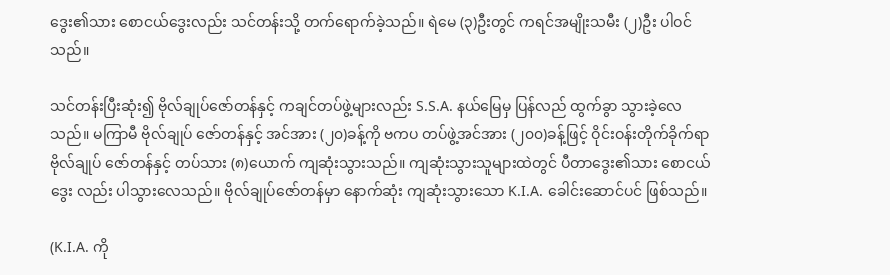ဒွေး၏သား စောငယ်ဒွေးလည်း သင်တန်းသို့ တက်ရောက်ခဲ့သည်။ ရဲမေ (၃)ဦးတွင် ကရင်အမျိုးသမီး (၂)ဦး ပါဝင်သည်။

သင်တန်းပြီးဆုံး၍ ဗိုလ်ချုပ်ဇော်တန်နှင့် ကချင်တပ်ဖွဲ့များလည်း S.S.A. နယ်မြေမှ ပြန်လည် ထွက်ခွာ သွားခဲ့လေသည်။ မကြာမီ ဗိုလ်ချုပ် ဇော်တန်နှင့် အင်အား (၂၀)ခန့်ကို ဗကပ တပ်ဖွဲ့အင်အား (၂၀၀)ခန့်ဖြင့် ဝိုင်းဝန်းတိုက်ခိုက်ရာ ဗိုလ်ချုပ် ဇော်တန်နှင့် တပ်သား (၈)ယောက် ကျဆုံးသွားသည်။ ကျဆုံးသွားသူများထဲတွင် ပီတာဒွေး၏သား စောငယ်ဒွေး လည်း ပါသွားလေသည်။ ဗိုလ်ချုပ်ဇော်တန်မှာ နောက်ဆုံး ကျဆုံးသွားသော K.I.A. ခေါင်းဆောင်ပင် ဖြစ်သည်။

(K.I.A. ကို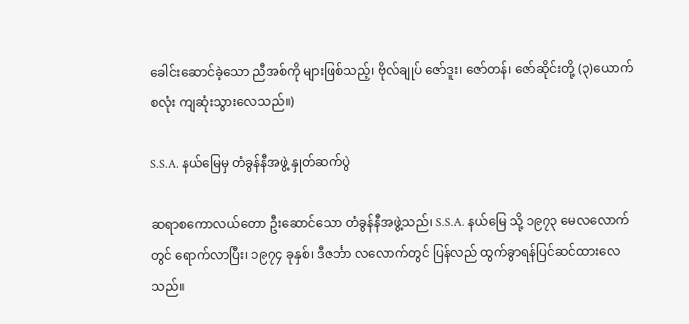ခေါင်းဆောင်ခဲ့သော ညီအစ်ကို များဖြစ်သည့်၊ ဗိုလ်ချုပ် ဇော်ဒူး၊ ဇော်တန်၊ ဇော်ဆိုင်းတို့ (၃)ယောက်စလုံး ကျဆုံးသွားလေသည်။)

S.S.A. နယ်မြေမှ တံခွန်နီအဖွဲ့ နှုတ်ဆက်ပွဲ

ဆရာစကောလယ်တော ဦးဆောင်သော တံခွန်နီအဖွဲ့သည်၊ S.S.A. နယ်မြေ သို့ ၁၉၇၃ မေလလောက်တွင် ရောက်လာပြီး၊ ၁၉၇၄ ခုနှစ်၊ ဒီဇင်္ဘာ လလောက်တွင် ပြန်လည် ထွက်ခွာရန်ပြင်ဆင်ထားလေသည်။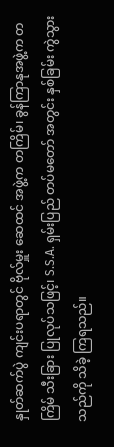နှုတ်ဆက်ပွဲ ကျင်းပရာတွင် ဗိုလ်မှူး ဆေထင် အဖွဲ့က တကြိမ်၊ ခွန်ကြာနုအဖွဲ့က တကြိမ် သီးခြား ပြုလုပ်သဖြင့်၊ S.S.A. ရှမ်းပြည် တပ်မတော် အတွင်း နှစ်ခြမ်း ကွဲသွားသည်ကို သိခဲ့ ကြရသည်။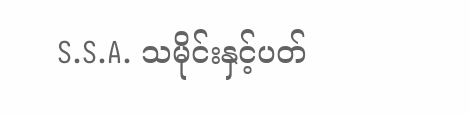S.S.A. သမိုင်းနှင့်ပတ်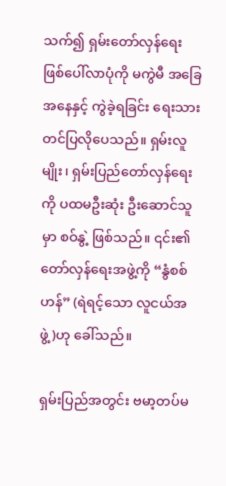သက်၍ ရှမ်းတော်လှန်ရေး ဖြစ်ပေါ်လာပုံကို မကွဲမီ အခြေအနေနှင့် ကွဲခဲ့ရခြင်း ရေးသား တင်ပြလိုပေသည်။ ရှမ်းလူမျိုး၊ ရှမ်းပြည်တော်လှန်ရေးကို ပထမဦးဆုံး ဦးဆောင်သူမှာ စဝ်နွဲ့ ဖြစ်သည်။ ၎င်း၏ တော်လှန်ရေးအဖွဲ့ကို “နွံစစ်ဟန်” (ရဲရင့်သော လူငယ်အဖွဲ့)ဟု ခေါ်သည်။

ရှမ်းပြည်အတွင်း ဗမာ့တပ်မ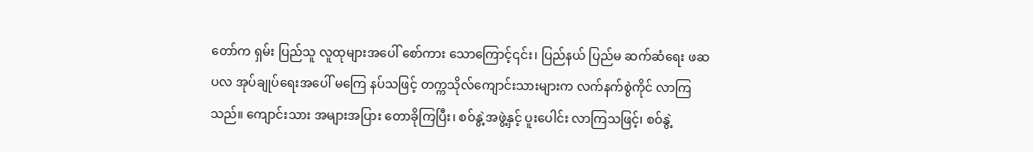တော်က ရှမ်း ပြည်သူ လူထုများအပေါ် စော်ကား သောကြောင့်၎င်း၊ ပြည်နယ် ပြည်မ ဆက်ဆံရေး ဖဆပလ အုပ်ချုပ်ရေးအပေါ် မကြေ နပ်သဖြင့် တက္ကသိုလ်ကျောင်းသားများက လက်နက်စွဲကိုင် လာကြသည်။ ကျောင်းသား အများအပြား တောခိုကြပြီး၊ စဝ်နွဲ့အဖွဲ့နှင့် ပူးပေါင်း လာကြသဖြင့်၊ စဝ်နွဲ့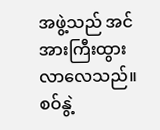အဖွဲ့သည် အင်အားကြီးထွား လာလေသည်။  စဝ်နွဲ့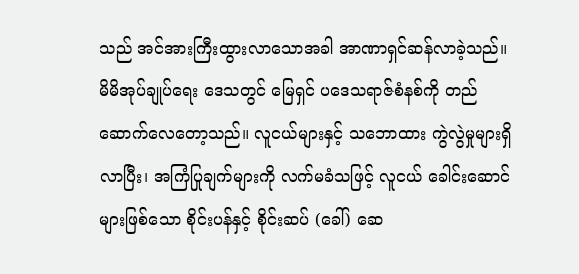သည် အင်အားကြီးထွားလာသောအခါ အာဏာရှင်ဆန်လာခဲ့သည်။ မိမိအုပ်ချုပ်ရေး ဒေသတွင် မြေရှင် ပဒေသရာဇ်စံနစ်ကို တည်ဆောက်လေတော့သည်။ လူငယ်များနှင့် သဘောထား ကွဲလွဲမှုများရှိလာပြီး၊ အကြံပြုချက်များကို လက်မခံသဖြင့် လူငယ် ခေါင်းဆောင်များဖြစ်သော စိုင်းပန်နှင့် စိုင်းဆပ် (ခေါ်) ဆေ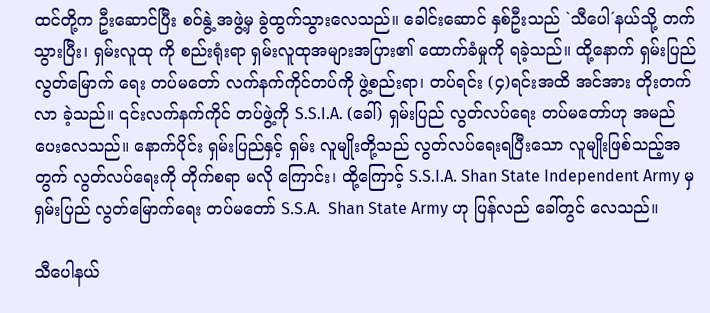ထင်တို့က ဦးဆောင်ပြီး စဝ်နွဲ့ အဖွဲ့မှ ခွဲထွက်သွားလေသည်။ ခေါင်းဆောင် နှစ်ဦးသည် `သီပေါ´နယ်သို့ တက်သွားပြီး၊ ရှမ်းလူထု ကို စည်းရုံးရာ ရှမ်းလူထုအများအပြား၏ ထောက်ခံမှုကို ရခဲ့သည်။ ထို့နောက် ရှမ်းပြည်လွတ်မြောက် ရေး တပ်မတော် လက်နက်ကိုင်တပ်ကို ဖွဲ့စည်းရာ၊ တပ်ရင်း (၄)ရင်းအထိ အင်အား တိုးတက်လာ ခဲ့သည်။ ၎င်းလက်နက်ကိုင် တပ်ဖွဲ့ကို S.S.I.A. (ခေါ်) ရှမ်းပြည် လွတ်လပ်ရေး တပ်မတော်ဟု အမည်ပေးလေသည်။ နောက်ပိုင်း ရှမ်းပြည်နှင့် ရှမ်း လူမျိုးတို့သည် လွတ်လပ်ရေးရပြီးသော လူမျိုးဖြစ်သည့်အတွက် လွတ်လပ်ရေးကို တိုက်စရာ မလို ကြောင်း၊ ထို့ကြောင့် S.S.I.A. Shan State Independent Army မှ ရှမ်းပြည် လွတ်မြောက်ရေး တပ်မတော် S.S.A.  Shan State Army ဟု ပြန်လည် ခေါ်တွင် လေသည်။

သီပေါနယ်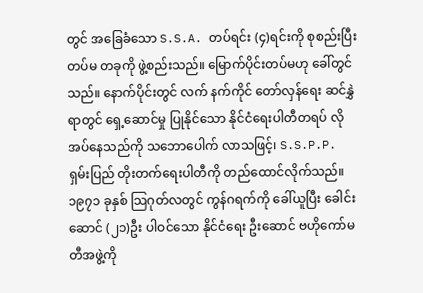တွင် အခြေခံသော S.S.A. တပ်ရင်း (၄)ရင်းကို စုစည်းပြီး တပ်မ တခုကို ဖွဲ့စည်းသည်။ မြောက်ပိုင်းတပ်မဟု ခေါ်တွင်သည်။ နောက်ပိုင်းတွင် လက် နက်ကိုင် တော်လှန်ရေး ဆင်နွှဲရာတွင် ရှေ့ဆောင်မှု ပြုနိုင်သော နိုင်ငံရေးပါတီတရပ် လိုအပ်နေသည်ကို သဘောပေါက် လာသဖြင့်၊ S.S.P.P. ရှမ်းပြည် တိုးတက်ရေးပါတီကို တည်ထောင်လိုက်သည်။ ၁၉၇၁ ခုနှစ် သြဂုတ်လတွင် ကွန်ဂရက်ကို ခေါ်ယူပြီး ခေါင်းဆောင် (၂၁)ဦး ပါဝင်သော နိုင်ငံရေး ဦးဆောင် ဗဟိုကော်မတီအဖွဲ့ကို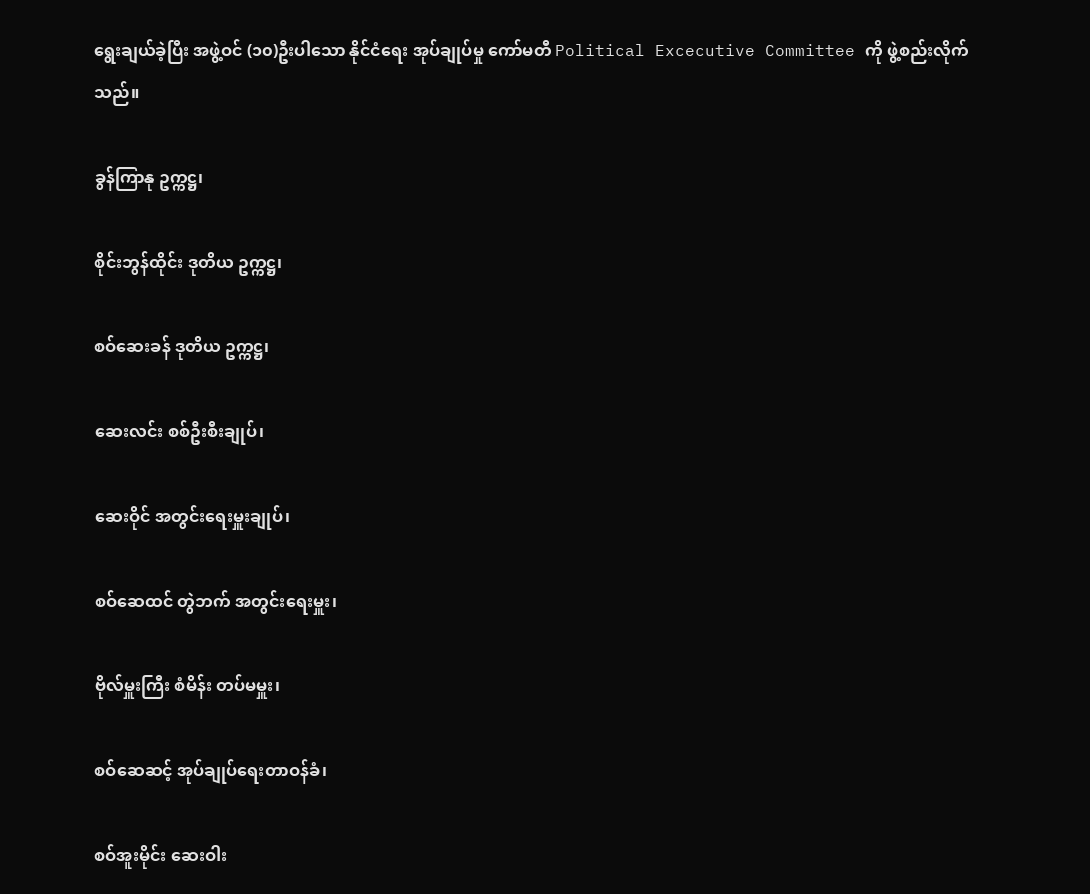ရွေးချယ်ခဲ့ပြီး အဖွဲ့ဝင် (၁၀)ဦးပါသော နိုင်ငံရေး အုပ်ချုပ်မှု ကော်မတီ Political Excecutive Committee ကို ဖွဲ့စည်းလိုက်သည်။

ခွန်ကြာနု ဥက္ကဋ္ဌ၊

စိုင်းဘွန်ထိုင်း ဒုတိယ ဥက္ကဋ္ဌ၊

စဝ်ဆေးခန် ဒုတိယ ဥက္ကဋ္ဌ၊

ဆေးလင်း စစ်ဦးစီးချုပ်၊

ဆေးဝိုင် အတွင်းရေးမှူးချုပ်၊

စဝ်ဆေထင် တွဲဘက် အတွင်းရေးမှူး၊

ဗိုလ်မှူးကြီး စံမိန်း တပ်မမှူး၊

စဝ်ဆေဆင့် အုပ်ချုပ်ရေးတာဝန်ခံ၊

စဝ်အူးမိုင်း ဆေးဝါး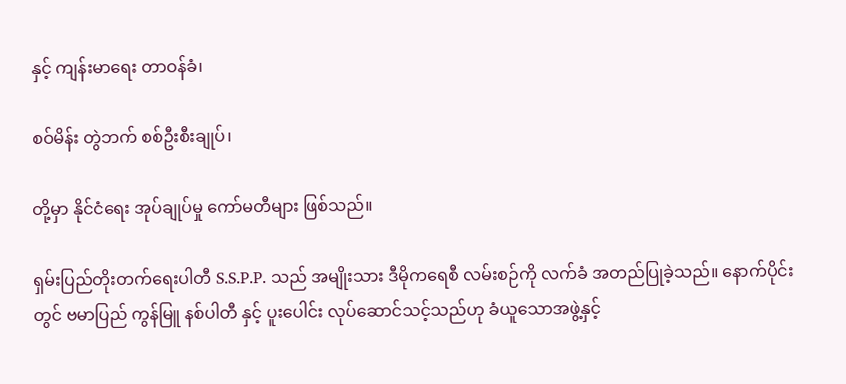နှင့် ကျန်းမာရေး တာဝန်ခံ၊

စဝ်မိန်း တွဲဘက် စစ်ဦးစီးချုပ်၊

တို့မှာ နိုင်ငံရေး အုပ်ချုပ်မှု ကော်မတီများ ဖြစ်သည်။

ရှမ်းပြည်တိုးတက်ရေးပါတီ S.S.P.P. သည် အမျိုးသား ဒီမိုကရေစီ လမ်းစဉ်ကို လက်ခံ အတည်ပြုခဲ့သည်။ နောက်ပိုင်းတွင် ဗမာပြည် ကွန်မြူ နစ်ပါတီ နှင့် ပူးပေါင်း လုပ်ဆောင်သင့်သည်ဟု ခံယူသောအဖွဲ့နှင့်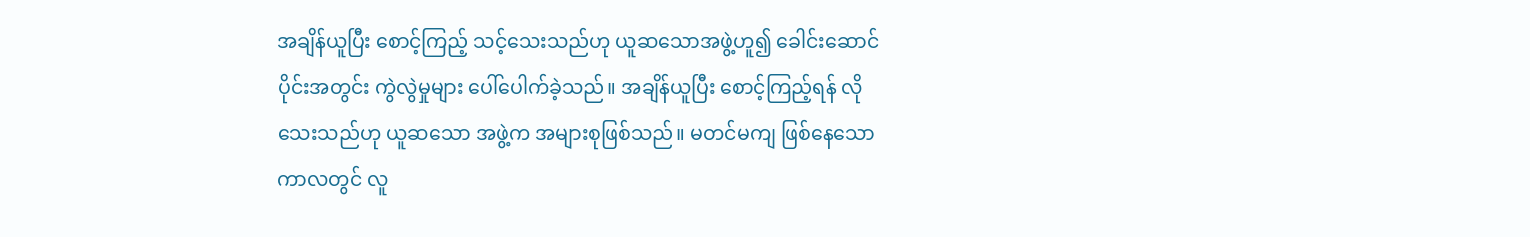အချိန်ယူပြီး စောင့်ကြည့် သင့်သေးသည်ဟု ယူဆသောအဖွဲ့ဟူ၍ ခေါင်းဆောင်ပိုင်းအတွင်း ကွဲလွဲမှုများ ပေါ်ပေါက်ခဲ့သည်။ အချိန်ယူပြီး စောင့်ကြည့်ရန် လိုသေးသည်ဟု ယူဆသော အဖွဲ့က အများစုဖြစ်သည်။ မတင်မကျ ဖြစ်နေသော ကာလတွင် လူ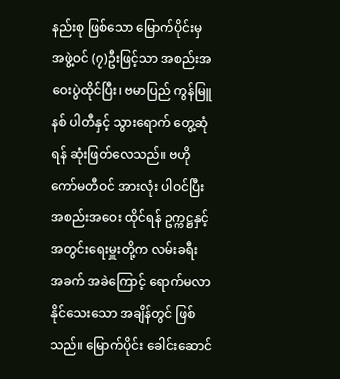နည်းစု ဖြစ်သော မြောက်ပိုင်းမှ အဖွဲ့ဝင် (၇)ဦးဖြင့်သာ အစည်းအဝေးပွဲထိုင်ပြီး၊ ဗမာပြည် ကွန်မြူနစ် ပါတီနှင့် သွားရောက် တွေ့ဆုံရန် ဆုံးဖြတ်လေသည်။ ဗဟိုကော်မတီဝင် အားလုံး ပါဝင်ပြီး အစည်းအဝေး ထိုင်ရန် ဥက္ကဋ္ဌနှင့် အတွင်းရေးမှူးတို့က လမ်းခရီး အခက် အခဲကြောင့် ရောက်မလာ နိုင်သေးသော အချိန်တွင် ဖြစ်သည်။ မြောက်ပိုင်း ခေါင်းဆောင်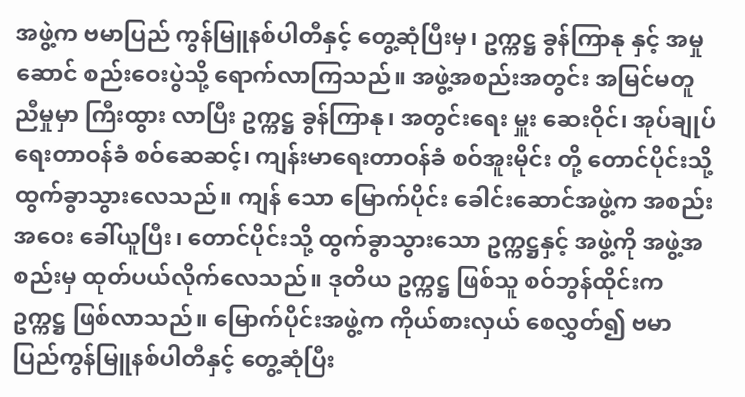အဖွဲ့က ဗမာပြည် ကွန်မြူနစ်ပါတီနှင့် တွေ့ဆုံပြီးမှ၊ ဥက္ကဋ္ဌ ခွန်ကြာနု နှင့် အမှုဆောင် စည်းဝေးပွဲသို့ ရောက်လာကြသည်။ အဖွဲ့အစည်းအတွင်း အမြင်မတူညီမှုမှာ ကြီးထွား လာပြီး ဥက္ကဋ္ဌ ခွန်ကြာနု၊ အတွင်းရေး မှူး ဆေးဝိုင်၊ အုပ်ချုပ်ရေးတာဝန်ခံ စဝ်ဆေဆင့်၊ ကျန်းမာရေးတာဝန်ခံ စဝ်အူးမိုင်း တို့ တောင်ပိုင်းသို့  ထွက်ခွာသွားလေသည်။ ကျန် သော မြောက်ပိုင်း ခေါင်းဆောင်အဖွဲ့က အစည်းအဝေး ခေါ်ယူပြီး၊ တောင်ပိုင်းသို့ ထွက်ခွာသွားသော ဥက္ကဋ္ဌနှင့် အဖွဲ့ကို အဖွဲ့အစည်းမှ ထုတ်ပယ်လိုက်လေသည်။ ဒုတိယ ဥက္ကဋ္ဌ ဖြစ်သူ စဝ်ဘွန်ထိုင်းက ဥက္ကဋ္ဌ ဖြစ်လာသည်။ မြောက်ပိုင်းအဖွဲ့က ကိုယ်စားလှယ် စေလွှတ်၍ ဗမာပြည်ကွန်မြူနစ်ပါတီနှင့် တွေ့ဆုံပြီး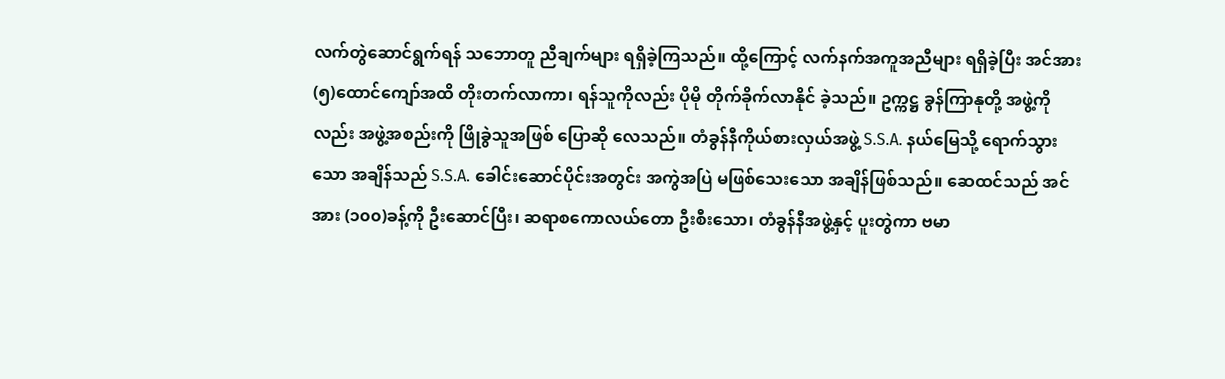လက်တွဲဆောင်ရွက်ရန် သဘောတူ ညီချက်များ ရရှိခဲ့ကြသည်။ ထို့ကြောင့် လက်နက်အကူအညီများ ရရှိခဲ့ပြီး အင်အား (၅)ထောင်ကျော်အထိ တိုးတက်လာကာ၊ ရန်သူကိုလည်း ပိုမို တိုက်ခိုက်လာနိုင် ခဲ့သည်။ ဥက္ကဋ္ဌ ခွန်ကြာနုတို့ အဖွဲ့ကိုလည်း အဖွဲ့အစည်းကို ဖြိုခွဲသူအဖြစ် ပြောဆို လေသည်။ တံခွန်နီကိုယ်စားလှယ်အဖွဲ့ S.S.A. နယ်မြေသို့ ရောက်သွားသော အချိန်သည် S.S.A. ခေါင်းဆောင်ပိုင်းအတွင်း အကွဲအပြဲ မဖြစ်သေးသော အချိန်ဖြစ်သည်။ ဆေထင်သည် အင်အား (၁၀၀)ခန့်ကို ဦးဆောင်ပြီး၊ ဆရာစကောလယ်တော ဦးစီးသော၊ တံခွန်နီအဖွဲ့နှင့် ပူးတွဲကာ ဗမာ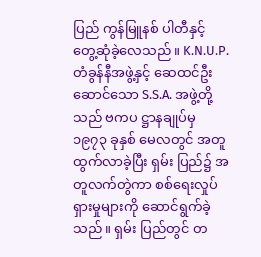ပြည် ကွန်မြူနစ် ပါတီနှင့် တွေ့ဆုံခဲ့လေသည်။ K.N.U.P. တံခွန်နီအဖွဲ့နှင့် ဆေထင်ဦးဆောင်သော S.S.A. အဖွဲ့တို့သည် ဗကပ ဋ္ဌာနချုပ်မှ ၁၉၇၃ ခုနှစ် မေလတွင် အတူထွက်လာခဲ့ပြီး ရှမ်း ပြည်၌ အတူလက်တွဲကာ စစ်ရေးလှုပ်ရှားမှုများကို ဆောင်ရွက်ခဲ့ သည်။ ရှမ်း ပြည်တွင် တ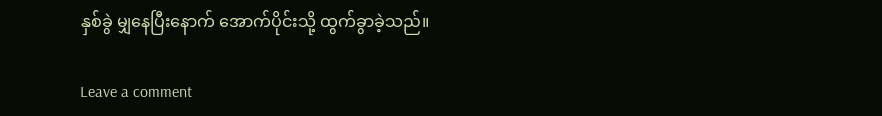နှစ်ခွဲ မျှနေပြီးနောက် အောက်ပိုင်းသို့ ထွက်ခွာခဲ့သည်။

Leave a comment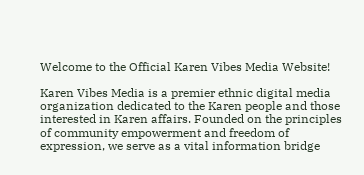Welcome to the Official Karen Vibes Media Website!

Karen Vibes Media is a premier ethnic digital media organization dedicated to the Karen people and those interested in Karen affairs. Founded on the principles of community empowerment and freedom of expression, we serve as a vital information bridge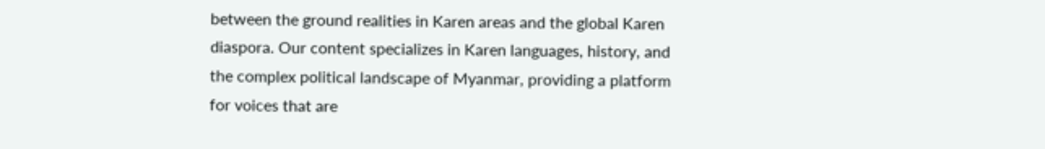between the ground realities in Karen areas and the global Karen diaspora. Our content specializes in Karen languages, history, and the complex political landscape of Myanmar, providing a platform for voices that are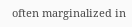often marginalized in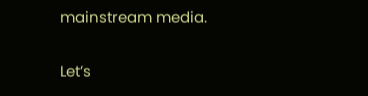mainstream media.

Let’s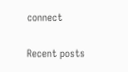connect

Recent posts